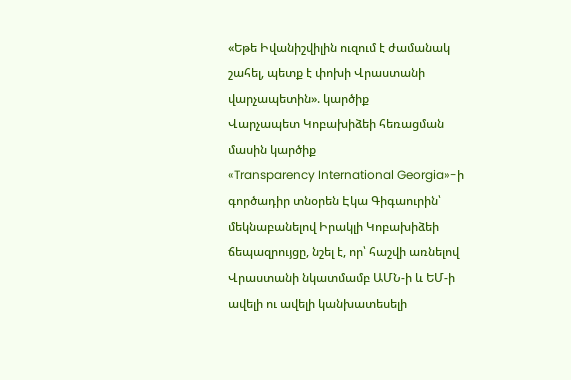«Եթե Իվանիշվիլին ուզում է ժամանակ շահել, պետք է փոխի Վրաստանի վարչապետին». կարծիք
Վարչապետ Կոբախիձեի հեռացման մասին կարծիք
«Transparency International Georgia»-ի գործադիր տնօրեն Էկա Գիգաուրին՝ մեկնաբանելով Իրակլի Կոբախիձեի ճեպազրույցը, նշել է, որ՝ հաշվի առնելով Վրաստանի նկատմամբ ԱՄՆ-ի և ԵՄ-ի ավելի ու ավելի կանխատեսելի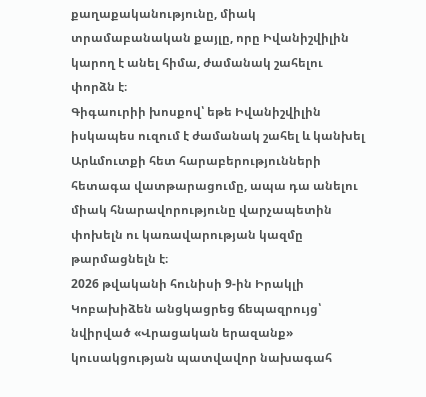քաղաքականությունը, միակ տրամաբանական քայլը, որը Իվանիշվիլին կարող է անել հիմա, ժամանակ շահելու փորձն է։
Գիգաուրիի խոսքով՝ եթե Իվանիշվիլին իսկապես ուզում է ժամանակ շահել և կանխել Արևմուտքի հետ հարաբերությունների հետագա վատթարացումը, ապա դա անելու միակ հնարավորությունը վարչապետին փոխելն ու կառավարության կազմը թարմացնելն է։
2026 թվականի հունիսի 9-ին Իրակլի Կոբախիձեն անցկացրեց ճեպազրույց՝ նվիրված «Վրացական երազանք» կուսակցության պատվավոր նախագահ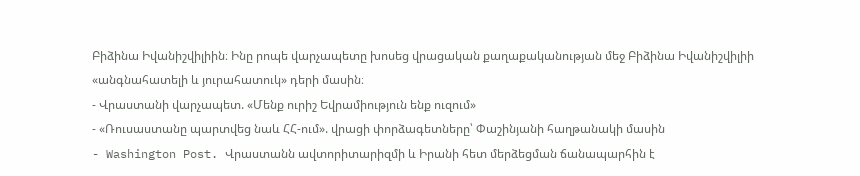Բիձինա Իվանիշվիլիին։ Ինը րոպե վարչապետը խոսեց վրացական քաղաքականության մեջ Բիձինա Իվանիշվիլիի «անգնահատելի և յուրահատուկ» դերի մասին։
- Վրաստանի վարչապետ. «Մենք ուրիշ Եվրամիություն ենք ուզում»
- «Ռուսաստանը պարտվեց նաև ՀՀ-ում». վրացի փորձագետները՝ Փաշինյանի հաղթանակի մասին
- Washington Post. Վրաստանն ավտորիտարիզմի և Իրանի հետ մերձեցման ճանապարհին է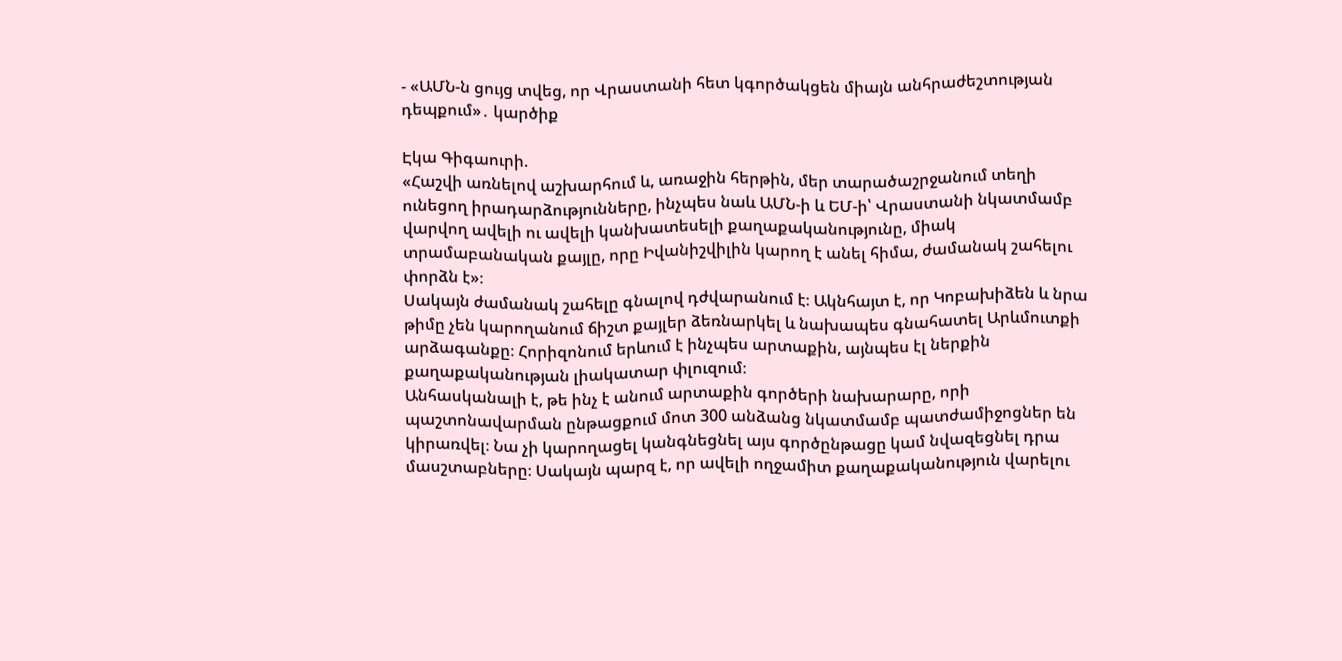- «ԱՄՆ-ն ցույց տվեց, որ Վրաստանի հետ կգործակցեն միայն անհրաժեշտության դեպքում»․ կարծիք

Էկա Գիգաուրի.
«Հաշվի առնելով աշխարհում և, առաջին հերթին, մեր տարածաշրջանում տեղի ունեցող իրադարձությունները, ինչպես նաև ԱՄՆ-ի և ԵՄ-ի՝ Վրաստանի նկատմամբ վարվող ավելի ու ավելի կանխատեսելի քաղաքականությունը, միակ տրամաբանական քայլը, որը Իվանիշվիլին կարող է անել հիմա, ժամանակ շահելու փորձն է»։
Սակայն ժամանակ շահելը գնալով դժվարանում է։ Ակնհայտ է, որ Կոբախիձեն և նրա թիմը չեն կարողանում ճիշտ քայլեր ձեռնարկել և նախապես գնահատել Արևմուտքի արձագանքը։ Հորիզոնում երևում է ինչպես արտաքին, այնպես էլ ներքին քաղաքականության լիակատար փլուզում։
Անհասկանալի է, թե ինչ է անում արտաքին գործերի նախարարը, որի պաշտոնավարման ընթացքում մոտ 300 անձանց նկատմամբ պատժամիջոցներ են կիրառվել։ Նա չի կարողացել կանգնեցնել այս գործընթացը կամ նվազեցնել դրա մասշտաբները։ Սակայն պարզ է, որ ավելի ողջամիտ քաղաքականություն վարելու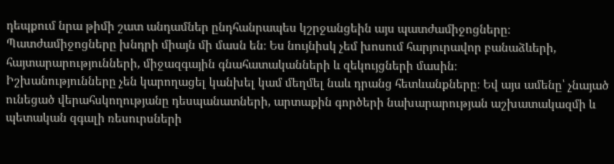դեպքում նրա թիմի շատ անդամներ ընդհանրապես կշրջանցեին այս պատժամիջոցները։
Պատժամիջոցները խնդրի միայն մի մասն են։ Ես նույնիսկ չեմ խոսում հարյուրավոր բանաձևերի, հայտարարությունների, միջազգային գնահատականների և զեկույցների մասին։
Իշխանությունները չեն կարողացել կանխել կամ մեղմել նաև դրանց հետևանքները։ Եվ այս ամենը՝ չնայած ունեցած վերահսկողությանը դեսպանատների, արտաքին գործերի նախարարության աշխատակազմի և պետական զգալի ռեսուրսների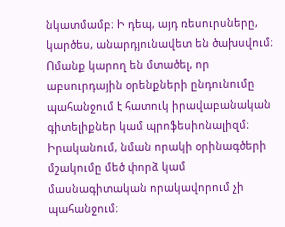նկատմամբ։ Ի դեպ, այդ ռեսուրսները, կարծես, անարդյունավետ են ծախսվում։
Ոմանք կարող են մտածել, որ աբսուրդային օրենքների ընդունումը պահանջում է հատուկ իրավաբանական գիտելիքներ կամ պրոֆեսիոնալիզմ։ Իրականում, նման որակի օրինագծերի մշակումը մեծ փորձ կամ մասնագիտական որակավորում չի պահանջում։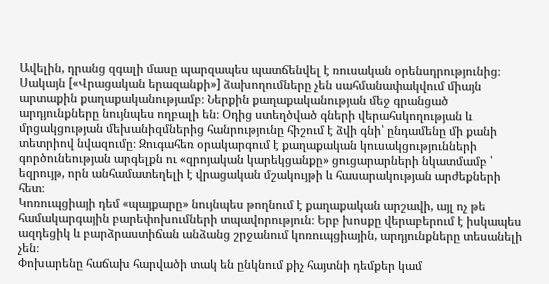Ավելին, դրանց զգալի մասը պարզապես պատճենվել է ռուսական օրենսդրությունից։
Սակայն [«Վրացական երազանքի»] ձախողումները չեն սահմանափակվում միայն արտաքին քաղաքականությամբ։ Ներքին քաղաքականության մեջ գրանցած արդյունքները նույնպես ողբալի են։ Օդից ստեղծված գների վերահսկողության և մրցակցության մեխանիզմներից հանրությունը հիշում է ձվի գնի՝ ընդամենը մի քանի տետրիով նվազումը։ Զուգահեռ օրակարգում է քաղաքական կուսակցությունների գործունեության արգելքն ու «զրոյական կարեկցանքը» ցուցարարների նկատմամբ ՝ եզրույթ, որն անհամատեղելի է վրացական մշակույթի և հասարակության արժեքների հետ։
Կոռուպցիայի դեմ «պայքարը» նույնպես թողնում է քաղաքական արշավի, այլ ոչ թե համակարգային բարեփոխումների տպավորություն։ Երբ խոսքը վերաբերում է իսկապես ազդեցիկ և բարձրաստիճան անձանց շրջանում կոռուպցիային, արդյունքները տեսանելի չեն։
Փոխարենը հաճախ հարվածի տակ են ընկնում քիչ հայտնի դեմքեր կամ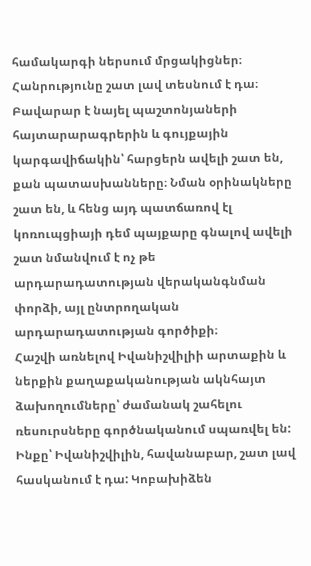համակարգի ներսում մրցակիցներ։ Հանրությունը շատ լավ տեսնում է դա։ Բավարար է նայել պաշտոնյաների հայտարարագրերին և գույքային կարգավիճակին՝ հարցերն ավելի շատ են, քան պատասխանները։ Նման օրինակները շատ են, և հենց այդ պատճառով էլ կոռուպցիայի դեմ պայքարը գնալով ավելի շատ նմանվում է ոչ թե արդարադատության վերականգնման փորձի, այլ ընտրողական արդարադատության գործիքի։
Հաշվի առնելով Իվանիշվիլիի արտաքին և ներքին քաղաքականության ակնհայտ ձախողումները՝ ժամանակ շահելու ռեսուրսները գործնականում սպառվել են:
Ինքը՝ Իվանիշվիլին, հավանաբար, շատ լավ հասկանում է դա: Կոբախիձեն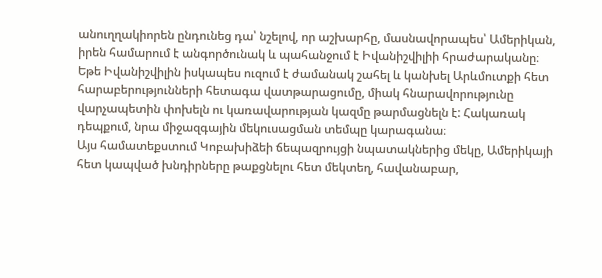անուղղակիորեն ընդունեց դա՝ նշելով, որ աշխարհը, մասնավորապես՝ Ամերիկան, իրեն համարում է անգործունակ և պահանջում է Իվանիշվիլիի հրաժարականը։
Եթե Իվանիշվիլին իսկապես ուզում է ժամանակ շահել և կանխել Արևմուտքի հետ հարաբերությունների հետագա վատթարացումը, միակ հնարավորությունը վարչապետին փոխելն ու կառավարության կազմը թարմացնելն է: Հակառակ դեպքում, նրա միջազգային մեկուսացման տեմպը կարագանա։
Այս համատեքստում Կոբախիձեի ճեպազրույցի նպատակներից մեկը, Ամերիկայի հետ կապված խնդիրները թաքցնելու հետ մեկտեղ, հավանաբար,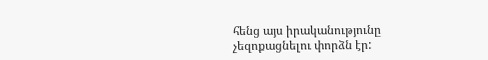հենց այս իրականությունը չեզոքացնելու փորձն էր: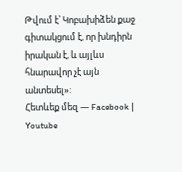Թվում է՝ Կոբախիձեն քաջ գիտակցում է, որ խնդիրն իրական է, և այլևս հնարավոր չէ այն անտեսել»:
Հետևեք մեզ — Facebook | Youtube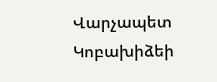Վարչապետ Կոբախիձեի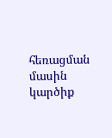հեռացման մասին կարծիք